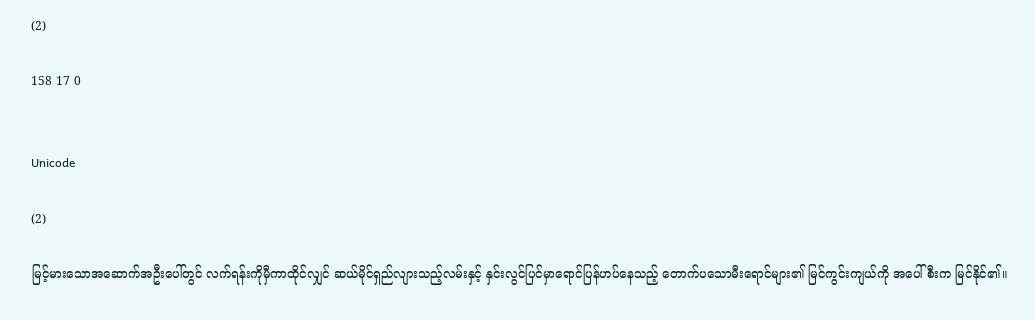(2)

158 17 0


Unicode

(2)

မြင့်မားသောအဆောက်အဦးပေါ်တွင် လက်ရန်းကိုမှီကာထိုင်လျှင် ဆယ်မိုင်ရှည်လျားသည့်လမ်းနှင့် နှင်းလွင်ပြင်မှာရောင်ပြန်ဟပ်နေသည့် တောက်ပသောမီးရောင်များ၏ မြင်ကွင်းကျယ်ကို အပေါ်စီးက မြင်နိုင်၏။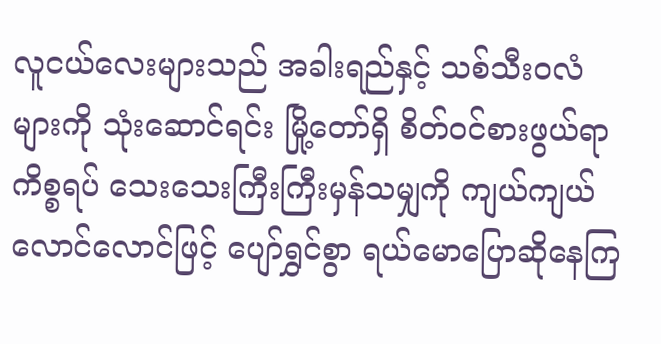လူငယ်လေးများသည် အခါးရည်နှင့် သစ်သီးဝလံများကို သုံးဆောင်ရင်း မြို့တော်ရှိ စိတ်ဝင်စားဖွယ်ရာကိစ္စရပ် သေးသေးကြီးကြီးမှန်သမျှကို ကျယ်ကျယ်လောင်လောင်ဖြင့် ပျော်ရွှင်စွာ ရယ်မောပြောဆိုနေကြ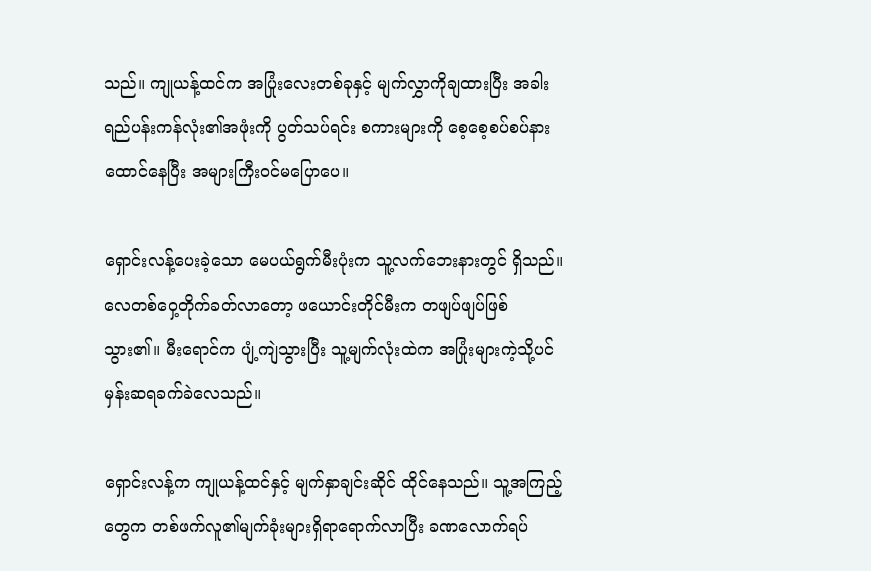သည်။ ကျုယန့်ထင်က အပြုံးလေးတစ်ခုနှင့် မျက်လွှာကိုချထားပြီး အခါးရည်ပန်းကန်လုံး၏အဖုံးကို ပွတ်သပ်ရင်း စကားများကို စေ့စေ့စပ်စပ်နားထောင်နေပြီး အများကြီးဝင်မပြောပေ။

ရှောင်းလန့်ပေးခဲ့သော မေပယ်ရွက်မီးပုံးက သူ့လက်ဘေးနားတွင် ရှိသည်။ လေတစ်ဝှေ့တိုက်ခတ်လာတော့ ဖယောင်းတိုင်မီးက တဖျပ်ဖျပ်ဖြစ်သွား၏။ မီးရောင်က ပျံ့ကျဲသွားပြီး သူ့မျက်လုံးထဲက အပြုံးများကဲ့သို့ပင် မှန်းဆရခက်ခဲလေသည်။

ရှောင်းလန့်က ကျုယန့်ထင်နှင့် မျက်နှာချင်းဆိုင် ထိုင်နေသည်။ သူ့အကြည့်တွေက တစ်ဖက်လူ၏မျက်ခုံးများရှိရာရောက်လာပြီး ခဏလောက်ရပ်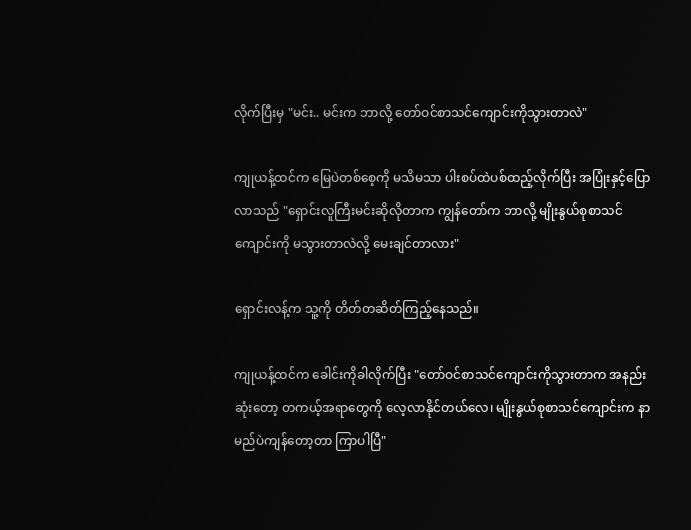လိုက်ပြီးမှ "မင်း.. မင်းက ဘာလို့ တော်ဝင်စာသင်ကျောင်းကိုသွားတာလဲ"

ကျုယန့်ထင်က မြေပဲတစ်စေ့ကို မသိမသာ ပါးစပ်ထဲပစ်ထည့်လိုက်ပြီး အပြုံးနှင့်ပြောလာသည် "ရှောင်းလူကြီးမင်းဆိုလိုတာက ကျွန်တော်က ဘာလို့ မျိုးနွယ်စုစာသင်ကျောင်းကို မသွားတာလဲလို့ မေးချင်တာလား"

ရှောင်းလန့်က သူ့ကို တိတ်တဆိတ်ကြည့်နေသည်။

ကျုယန့်ထင်က ခေါင်းကိုခါလိုက်ပြီး "တော်ဝင်စာသင်ကျောင်းကိုသွားတာက အနည်းဆုံးတော့ တကယ့်အရာတွေကို လေ့လာနိုင်တယ်လေ၊ မျိုးနွယ်စုစာသင်ကျောင်းက နာမည်ပဲကျန်တော့တာ ကြာပါပြီ"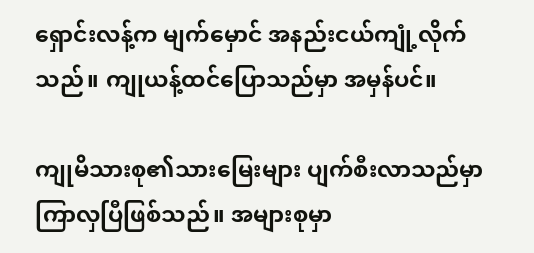ရှောင်းလန့်က မျက်မှောင် အနည်းငယ်ကျုံ့လိုက်သည်။ ကျုယန့်ထင်ပြောသည်မှာ အမှန်ပင်။

ကျုမိသားစု၏သားမြေးများ ပျက်စီးလာသည်မှာ ကြာလှပြီဖြစ်သည်။ အများစုမှာ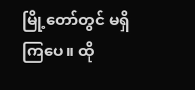မြို့တော်တွင် မရှိကြပေ။ ထို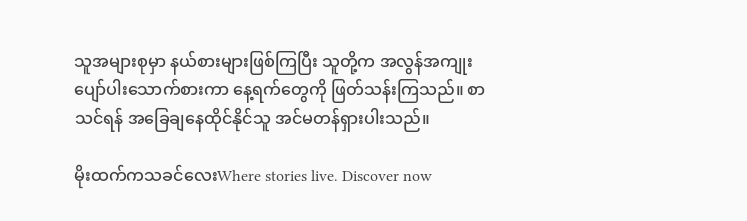သူအများစုမှာ နယ်စားများဖြစ်ကြပြီး သူတို့က အလွန်အကျုး ပျော်ပါးသောက်စားကာ နေ့ရက်တွေကို ဖြတ်သန်းကြသည်။ စာသင်ရန် အခြေချနေထိုင်နိုင်သူ အင်မတန်ရှားပါးသည်။

မိုးထက်ကသခင်လေးWhere stories live. Discover now